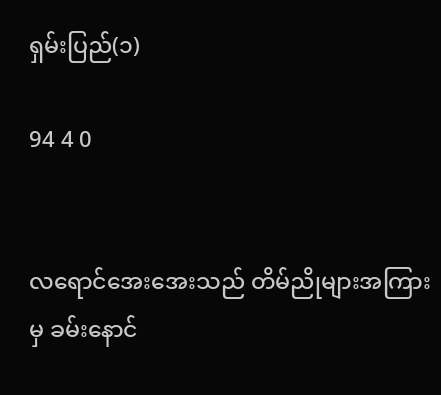ရှမ်းပြည်(၁)

94 4 0


လရောင်အေးအေးသည် တိမ်ညိုများအကြားမှ ခမ်းနောင်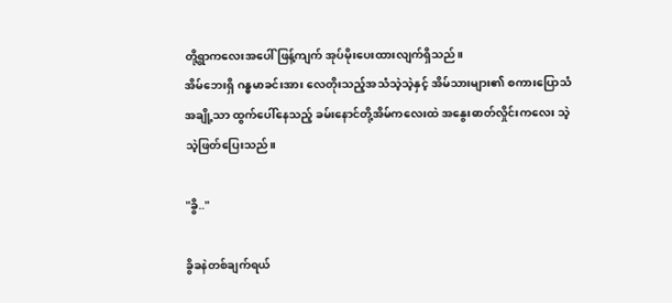တို့ရွာကလေးအပေါ် ဖြန့်ကျက် အုပ်မိုးပေးထားလျက်ရှိသည်။
အိမ်ဘေးရှိ ဂန္ဓမာခင်းအား လေတိုးသည့်အသံသဲ့သဲ့နှင့် အိမ်သားများ၏ စကားပြောသံအချို့သာ ထွက်ပေါ်နေသည့် ခမ်းနောင်တို့အိမ်ကလေးထဲ အနွေးဓာတ်လှိုင်းကလေး သဲ့သဲ့ဖြတ်ပြေးသည်။

"ခွိ.."

ခွိခနဲတစ်ချက်ရယ်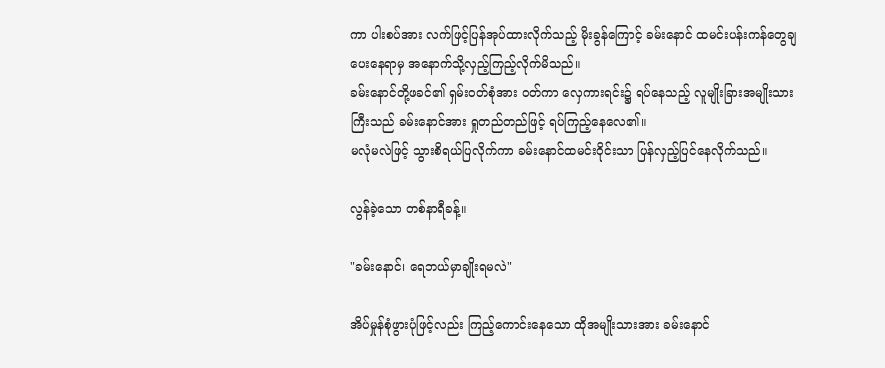ကာ ပါးစပ်အား လက်ဖြင့်ပြန်အုပ်ထားလိုက်သည့် မိုးခွန်ကြောင့် ခမ်းနောင် ထမင်းပန်းကန်တွေချပေးနေရာမှ အနောက်သို့လှည့်ကြည့်လိုက်မိသည်။
ခမ်းနောင်တို့ဖခင်၏ ရှမ်းဝတ်စုံအား ဝတ်ကာ လှေကားရင်း၌ ရပ်နေသည့် လူမျိုးခြားအမျိုးသားကြီးသည် ခမ်းနောင်အား ရှုတည်တည်ဖြင့် ရပ်ကြည့်နေလေ၏။
မလုံမလဲဖြင့် သွားစိရယ်ပြလိုက်ကာ ခမ်းနောင်ထမင်းဝိုင်းသာ ပြန်လှည့်ပြင်နေလိုက်သည်။

လွန်ခဲ့သော တစ်နာရီခန့်။

"ခမ်းနောင်၊ ရေဘယ်မှာချိုးရမလဲ"

အိပ်မှုန်စုံဖွားပုံဖြင့်လည်း ကြည့်ကောင်းနေသော ထိုအမျိုးသားအား ခမ်းနောင်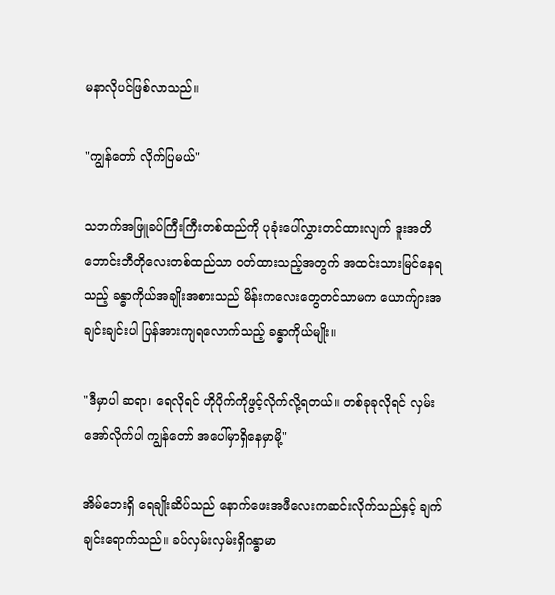မနာလိုပင်ဖြစ်လာသည်။

"ကျွန်တော် လိုက်ပြမယ်"

သဘက်အဖြူခပ်ကြီးကြီးတစ်ထည်ကို ပုခုံးပေါ်လွှားတင်ထားလျက် ဒူးအတိဘောင်းဘီတိုလေးတစ်ထည်သာ ဝတ်ထားသည့်အတွက် အထင်းသားမြင်နေရသည့် ခန္ဓာကိုယ်အချိုးအစားသည် မိန်းကလေးတွေတင်သာမက ယောက်ျားအချင်းချင်းပါ ပြန်အားကျရလောက်သည့် ခန္ဓာကိုယ်မျိုး။

"ဒီမှာပါ ဆရာ၊ ရေလိုရင် ဟိုပိုက်ကိုဖွင့်လိုက်လို့ရတယ်။ တစ်ခုခုလိုရင် လှမ်းအော်လိုက်ပါ ကျွန်တော် အပေါ်မှာရှိနေမှာမို့"

အိမ်ဘေးရှိ ရေချိုးဆိပ်သည် နောက်ဖေးအဖီလေးကဆင်းလိုက်သည်နှင့် ချက်ချင်းရောက်သည်။ ခပ်လှမ်းလှမ်းရှိဂန္ဓာမာ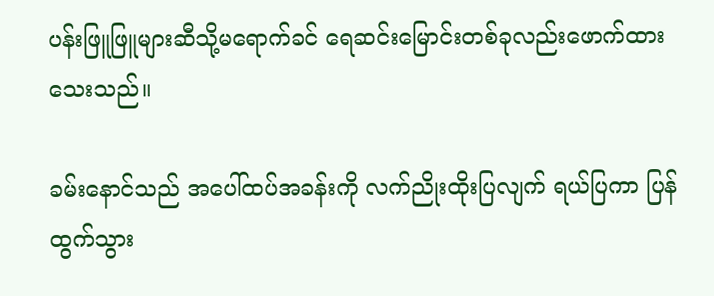ပန်းဖြူဖြူများဆီသို့မရောက်ခင် ရေဆင်းမြောင်းတစ်ခုလည်းဖောက်ထားသေးသည်။

ခမ်းနောင်သည် အပေါ်ထပ်အခန်းကို လက်ညိုးထိုးပြလျက် ရယ်ပြကာ ပြန်ထွက်သွား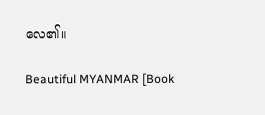လေ၏။

Beautiful MYANMAR [Book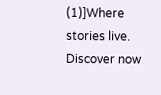(1)]Where stories live. Discover now